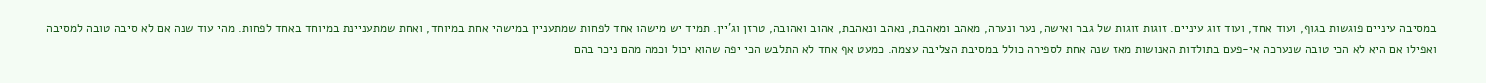במסיבה עיניים פוגשות בגוף, ועוד אחד, ועוד זוג עיניים. זוגות זוגות של גבר ואישה, נער ונערה, מאהב ומאהבת, נאהב ונאהבת, אהוב ואהובה, טרזן וג'יין. תמיד יש מישהו אחד לפחות שמתעניין במישהי אחת במיוחד, ואחת שמתעניינת במיוחד באחד לפחות. מהי עוד שנה אם לא סיבה טובה למסיבה ואפילו אם היא לא הכי טובה שנערכה אי-פעם בתולדות האנושות מאז שנה אחת לספירה כולל במסיבת הצליבה עצמה. כמעט אף אחד לא התלבש הכי יפה שהוא יכול וכמה מהם ניכר בהם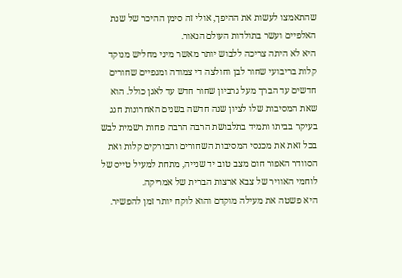שהתאמצו לעשות את ההיפך, אולי זה סימן ההיכר של שנת האלפיים ועשר בתולדות העולם הנאור.
היא לא היתה צריכה ללבוש יותר מאשר מיני מחליש מנוקד קלות בריבועי שחור לבן וחולצה די צמודה ומגפיים שחורים חדשים עד הברך מעל גרביון שחור חדש עד לאגן כולל. הוא שאת המסיבות שלו לציון שנה חדשה בשנים האחרונות חגג בעיקר בביתו ותמיד בתלבושת הרבה הרבה פחות רשמית לבש בכל זאת את מכנסי המסיבות השחורים והבורקים קלות ואת הסוודר האפור חום מצב טוב יד שנייה, מתחת למעיל טייס של לוחמי האוויר של צבא ארצות הברית של אמריקה.
היא פשטה את מעילה מוקדם והוא לוקח יותר זמן להפשיר.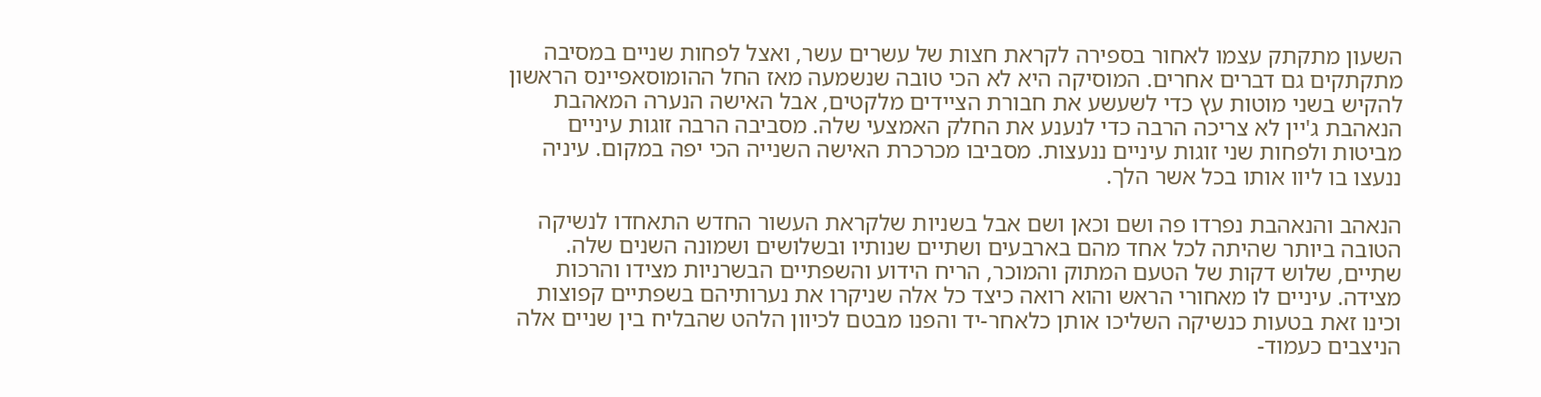השעון מתקתק עצמו לאחור בספירה לקראת חצות של עשרים עשר, ואצל לפחות שניים במסיבה מתקתקים גם דברים אחרים. המוסיקה היא לא הכי טובה שנשמעה מאז החל ההומוסאפיינס הראשון להקיש בשני מוטות עץ כדי לשעשע את חבורת הציידים מלקטים, אבל האישה הנערה המאהבת הנאהבת ג'יין לא צריכה הרבה כדי לנענע את החלק האמצעי שלה. מסביבה הרבה זוגות עיניים מביטות ולפחות שני זוגות עיניים ננעצות. מסביבו מכרכרת האישה השנייה הכי יפה במקום. עיניה ננעצו בו ליוו אותו בכל אשר הלך.

הנאהב והנאהבת נפרדו פה ושם וכאן ושם אבל בשניות שלקראת העשור החדש התאחדו לנשיקה הטובה ביותר שהיתה לכל אחד מהם בארבעים ושתיים שנותיו ובשלושים ושמונה השנים שלה. שתיים, שלוש דקות של הטעם המתוק והמוכר, הריח הידוע והשפתיים הבשרניות מצידו והרכות מצידה. עיניים לו מאחורי הראש והוא רואה כיצד כל אלה שניקרו את נערותיהם בשפתיים קפוצות וכינו זאת בטעות כנשיקה השליכו אותן כלאחר-יד והפנו מבטם לכיוון הלהט שהבליח בין שניים אלה הניצבים כעמוד-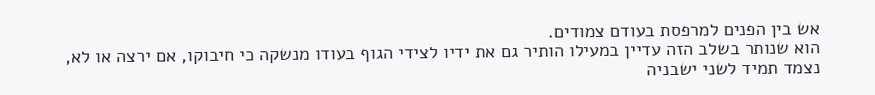אש בין הפנים למרפסת בעודם צמודים.
הוא שנותר בשלב הזה עדיין במעילו הותיר גם את ידיו לצידי הגוף בעודו מנשקה כי חיבוקו, אם ירצה או לא, נצמד תמיד לשני ישבניה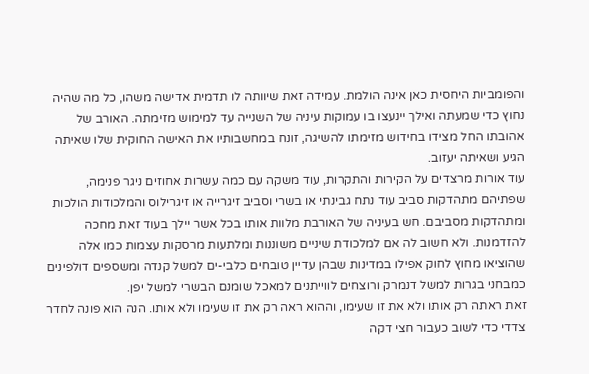והפומביות היחסית כאן אינה הולמת. עמידה זאת שיוותה לו תדמית אדישה משהו, כל מה שהיה נחוץ כדי שמעתה ואילך יינעצו בו עמוקות עיניה של השנייה עד למימוש מזימתה. האורב של אהובתו החל מצידו בחידוש מזימתו להשיגה, זונח במחשבותיו את האישה החוקית שלו שאיתה הגיע ושאיתה יעזוב.
עוד אורות מרצדים על הקירות והתקרות, עוד משקה עם כמה עשרות אחוזים ניגר פנימה, שפתיהם מתהדקות סביב עוד נתח גבינתי או בשרי וסביב זיגרייה או זיגרילוס והמלכודות הולכות ומתהדקות מסביבם. חש בעיניה של האורבת מלוות אותו בכל אשר יילך בעוד זאת מחכה להזדמנות. ולא חשוב לה אם למלכודת שיניים משוננות ומלתעות מרסקות עצמות כמו אלה שהוציאו מחוץ לחוק אפילו במדינות שבהן עדיין טובחים כלבי-ים למשל קנדה ומשספים דולפינים כמבחני בגרות למשל דנמרק ורוצחים לווייתנים למאכל שומנם הבשרי למשל יפן.
זאת ראתה רק אותו ולא את זו שעימו, וההוא ראה רק את זו שעימו ולא אותו. הנה הוא פונה לחדר צדדי כדי לשוב כעבור חצי דקה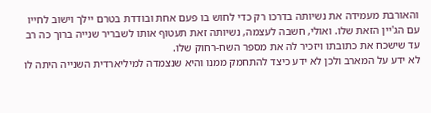והאורבת מעמידה את נשיותה בדרכו רק כדי לחוש בו פעם אחת ובודדת בטרם יילך וישוב לחייו עם הג'יין הזאת שלו. ואולי, חשבה לעצמה, נשיותה זאת תעטוף אותו לשבריר שנייה ברוך כה רב עד שישכח את כתובתו ויזכיר לה את מספר השח-רחוק שלו.
לא ידע על המארב ולכן לא ידע כיצד להתחמק ממנו והיא שנצמדה למיליארדית השנייה היתה לו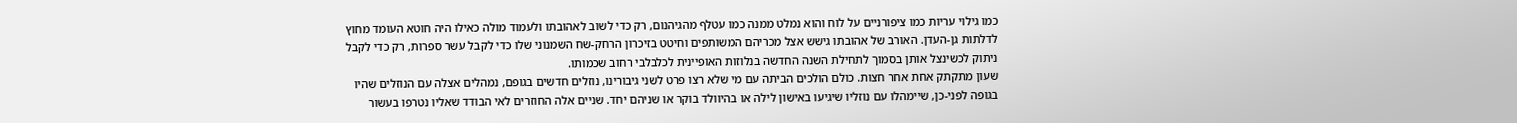כמו גילוי עריות כמו ציפורניים על לוח והוא נמלט ממנה כמו עטלף מהגיהנום, רק כדי לשוב לאהובתו ולעמוד מולה כאילו היה חוטא העומד מחוץ לדלתות גן-העדן. האורב של אהובתו גישש אצל מכריהם המשותפים וחיטט בזיכרון הרחק-שח השמנוני שלו כדי לקבל עשר ספרות, רק כדי לקבל ניתוק לכשינצל אותן בסמוך לתחילת השנה החדשה בנלוזות האופיינית לכלבלבי רחוב שכמותו.
שעון מתקתק אחת אחר חצות. כולם הולכים הביתה עם מי שלא רצו פרט לשני גיבורינו, נוזלים חדשים בגופם, נמהלים אצלה עם הנוזלים שהיו בגופה לפני-כן, שיימהלו עם נוזליו שיגיעו באישון לילה או בהיוולד בוקר או שניהם יחד. שניים אלה החוזרים לאי הבודד שאליו נטרפו בעשור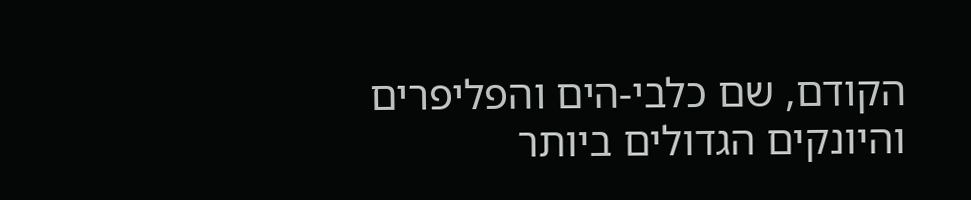הקודם, שם כלבי-הים והפליפרים והיונקים הגדולים ביותר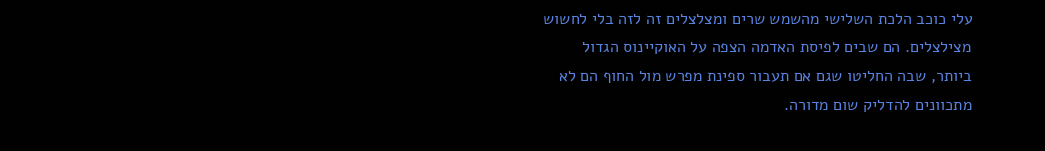עלי כוכב הלכת השלישי מהשמש שרים ומצלצלים זה לזה בלי לחשוש מצילצלים. הם שבים לפיסת האדמה הצפה על האוקיינוס הגדול ביותר, שבה החליטו שגם אם תעבור ספינת מפרש מול החוף הם לא מתכוונים להדליק שום מדורה.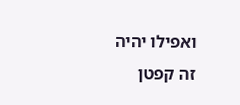ואפילו יהיה זה קפטן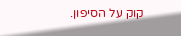קוק על הסיפון.